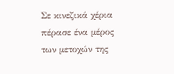Σε κινεζικά χέρια πέρασε ένα μέρος των μετοχών της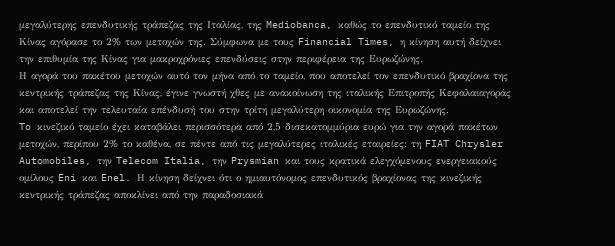μεγαλύτερης επενδυτικής τράπεζας της Ιταλίας, της Mediobanca, καθώς το επενδυτικό ταμείο της Κίνας αγόρασε το 2% των μετοχών της. Σύμφωνα με τους Financial Times, η κίνηση αυτή δείχνει την επιθυμία της Κίνας για μακροχρόνιες επενδύσεις στην περιφέρεια της Ευρωζώνης.
Η αγορά του πακέτου μετοχών αυτό τον μήνα από το ταμείο, που αποτελεί τον επενδυτικό βραχίονα της κεντρικής τράπεζας της Κίνας, έγινε γνωστή χθες με ανακοίνωση της ιταλικής Επιτροπής Κεφαλαιαγοράς και αποτελεί την τελευταία επένδυσή του στην τρίτη μεγαλύτερη οικονομία της Ευρωζώνης.
To κινεζικό ταμείο έχει καταβάλει περισσότερα από 2,5 δισεκατομμύρια ευρώ για την αγορά πακέτων μετοχών, περίπου 2% το καθένα, σε πέντε από τις μεγαλύτερες ιταλικές εταιρείες: τη FIAT Chrysler Automobiles, την Telecom Italia, την Prysmian και τους κρατικά ελεγχόμενους ενεργειακούς ομίλους Eni και Enel. Η κίνηση δείχνει ότι ο ημιαυτόνομος επενδυτικός βραχίονας της κινεζικής κεντρικής τράπεζας αποκλίνει από την παραδοσιακά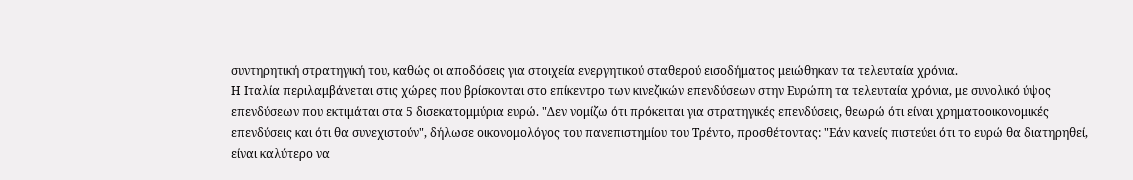συντηρητική στρατηγική του, καθώς οι αποδόσεις για στοιχεία ενεργητικού σταθερού εισοδήματος μειώθηκαν τα τελευταία χρόνια.
Η Ιταλία περιλαμβάνεται στις χώρες που βρίσκονται στο επίκεντρο των κινεζικών επενδύσεων στην Ευρώπη τα τελευταία χρόνια, με συνολικό ύψος επενδύσεων που εκτιμάται στα 5 δισεκατομμύρια ευρώ. "Δεν νομίζω ότι πρόκειται για στρατηγικές επενδύσεις, θεωρώ ότι είναι χρηματοοικονομικές επενδύσεις και ότι θα συνεχιστούν", δήλωσε οικονομολόγος του πανεπιστημίου του Τρέντο, προσθέτοντας: "Εάν κανείς πιστεύει ότι το ευρώ θα διατηρηθεί, είναι καλύτερο να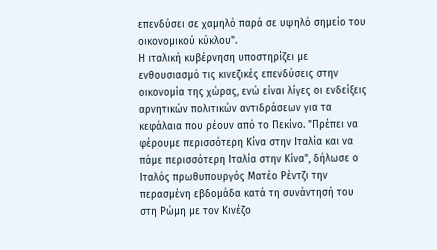επενδύσει σε χαμηλό παρά σε υψηλό σημείο του οικονομικού κύκλου".
Η ιταλική κυβέρνηση υποστηρίζει με ενθουσιασμό τις κινεζικές επενδύσεις στην οικονομία της χώρας, ενώ είναι λίγες οι ενδείξεις αρνητικών πολιτικών αντιδράσεων για τα κεφάλαια που ρέουν από το Πεκίνο. "Πρέπει να φέρουμε περισσότερη Κίνα στην Ιταλία και να πάμε περισσότερη Ιταλία στην Κίνα", δήλωσε ο Ιταλός πρωθυπουργός Ματέο Ρέντζι την περασμένη εβδομάδα κατά τη συνάντησή του στη Ρώμη με τον Κινέζο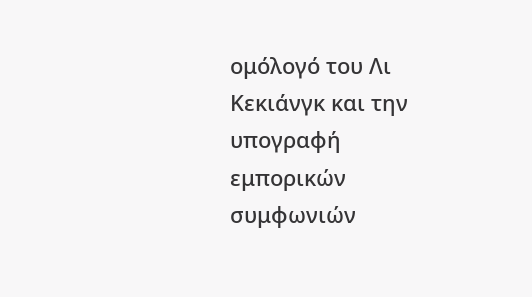ομόλογό του Λι Κεκιάνγκ και την υπογραφή εμπορικών συμφωνιών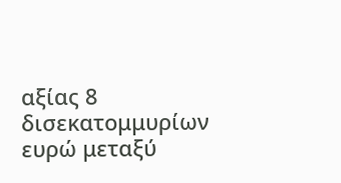αξίας 8 δισεκατομμυρίων ευρώ μεταξύ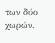των δύο χωρών.